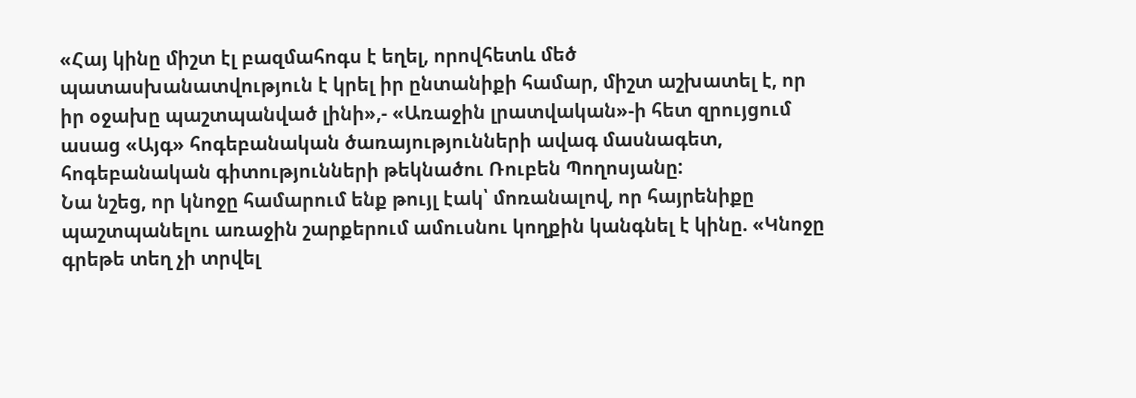«Հայ կինը միշտ էլ բազմահոգս է եղել, որովհետև մեծ պատասխանատվություն է կրել իր ընտանիքի համար, միշտ աշխատել է, որ իր օջախը պաշտպանված լինի»,- «Առաջին լրատվական»-ի հետ զրույցում ասաց «Այգ» հոգեբանական ծառայությունների ավագ մասնագետ, հոգեբանական գիտությունների թեկնածու Ռուբեն Պողոսյանը:
Նա նշեց, որ կնոջը համարում ենք թույլ էակ՝ մոռանալով, որ հայրենիքը պաշտպանելու առաջին շարքերում ամուսնու կողքին կանգնել է կինը. «Կնոջը գրեթե տեղ չի տրվել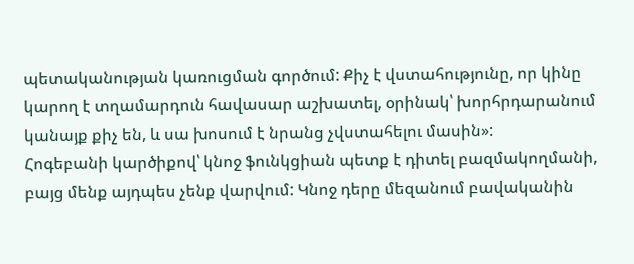պետականության կառուցման գործում: Քիչ է վստահությունը, որ կինը կարող է տղամարդուն հավասար աշխատել, օրինակ՝ խորհրդարանում կանայք քիչ են, և սա խոսում է նրանց չվստահելու մասին»:
Հոգեբանի կարծիքով՝ կնոջ ֆունկցիան պետք է դիտել բազմակողմանի, բայց մենք այդպես չենք վարվում: Կնոջ դերը մեզանում բավականին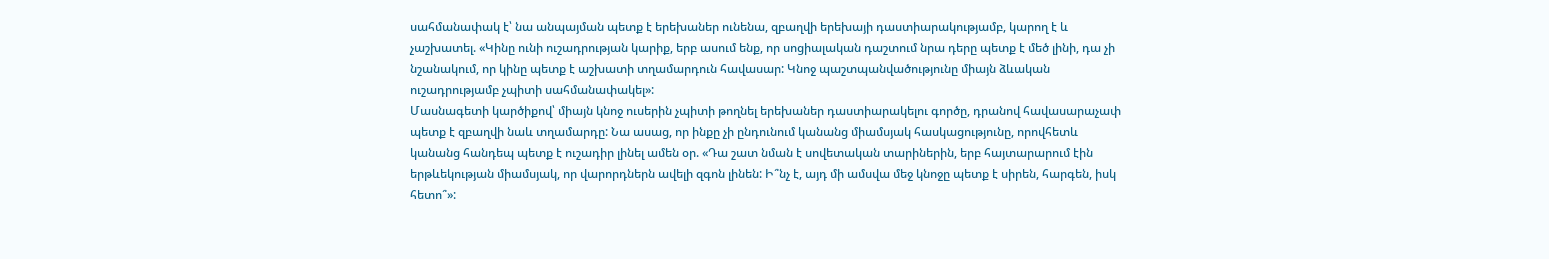սահմանափակ է՝ նա անպայման պետք է երեխաներ ունենա, զբաղվի երեխայի դաստիարակությամբ, կարող է և չաշխատել. «Կինը ունի ուշադրության կարիք, երբ ասում ենք, որ սոցիալական դաշտում նրա դերը պետք է մեծ լինի, դա չի նշանակում, որ կինը պետք է աշխատի տղամարդուն հավասար: Կնոջ պաշտպանվածությունը միայն ձևական ուշադրությամբ չպիտի սահմանափակել»:
Մասնագետի կարծիքով՝ միայն կնոջ ուսերին չպիտի թողնել երեխաներ դաստիարակելու գործը, դրանով հավասարաչափ պետք է զբաղվի նաև տղամարդը: Նա ասաց, որ ինքը չի ընդունում կանանց միամսյակ հասկացությունը, որովհետև կանանց հանդեպ պետք է ուշադիր լինել ամեն օր. «Դա շատ նման է սովետական տարիներին, երբ հայտարարում էին երթևեկության միամսյակ, որ վարորդներն ավելի զգոն լինեն: Ի՞նչ է, այդ մի ամսվա մեջ կնոջը պետք է սիրեն, հարգեն, իսկ հետո՞»: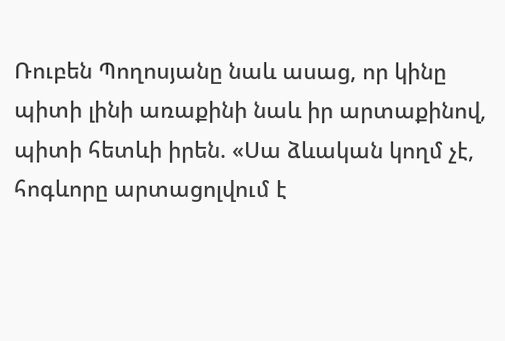Ռուբեն Պողոսյանը նաև ասաց, որ կինը պիտի լինի առաքինի նաև իր արտաքինով, պիտի հետևի իրեն. «Սա ձևական կողմ չէ, հոգևորը արտացոլվում է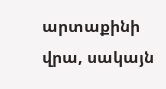արտաքինի վրա, սակայն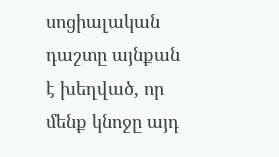սոցիալական դաշտը այնքան է խեղված, որ մենք կնոջը այդ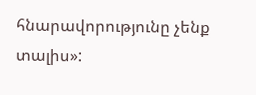հնարավորությունը չենք տալիս»: